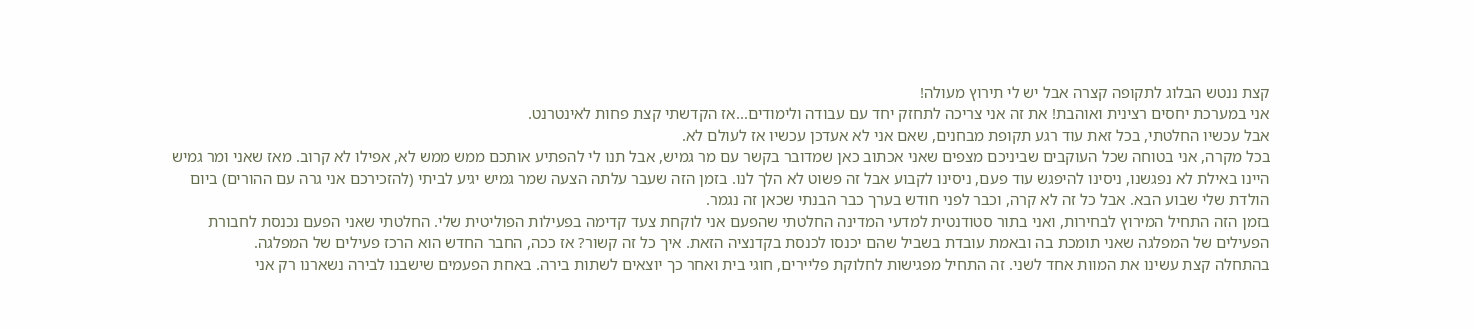קצת ננטש הבלוג לתקופה קצרה אבל יש לי תירוץ מעולה!
אני במערכת יחסים רצינית ואוהבת! את זה אני צריכה לתחזק יחד עם עבודה ולימודים...אז הקדשתי קצת פחות לאינטרנט.
אבל עכשיו החלטתי, בכל זאת עוד רגע תקופת מבחנים, שאם אני לא אעדכן עכשיו אז לעולם לא.
בכל מקרה, אני בטוחה שכל העוקבים שביניכם מצפים שאני אכתוב כאן שמדובר בקשר עם מר גמיש, אבל תנו לי להפתיע אותכם ממש ממש לא, אפילו לא קרוב. מאז שאני ומר גמיש היינו באילת לא נפגשנו, ניסינו להיפגש עוד פעם, ניסינו לקבוע אבל זה פשוט לא הלך לנו. בזמן הזה שעבר עלתה הצעה שמר גמיש יגיע לביתי (להזכירכם אני גרה עם ההורים) ביום הולדת שלי שבוע הבא. אבל כל זה לא קרה, וכבר לפני חודש בערך כבר הבנתי שכאן זה נגמר.
בזמן הזה התחיל המירוץ לבחירות, ואני בתור סטודנטית למדעי המדינה החלטתי שהפעם אני לוקחת צעד קדימה בפעילות הפוליטית שלי. החלטתי שאני הפעם נכנסת לחבורת הפעילים של המפלגה שאני תומכת בה ובאמת עובדת בשביל שהם יכנסו לכנסת בקדנציה הזאת. איך כל זה קשור? אז ככה, החבר החדש הוא הרכז פעילים של המפלגה.
בהתחלה קצת עשינו את המוות אחד לשני. זה התחיל מפגישות לחלוקת פליירים, חוגי בית ואחר כך יוצאים לשתות בירה. באחת הפעמים שישבנו לבירה נשארנו רק אני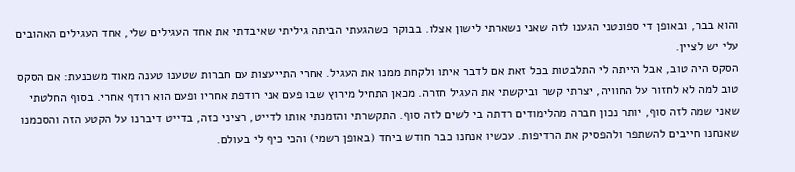והוא בבר, ובאופן די ספונטני הגענו לזה שאני נשארתי לישון אצלו. בבוקר כשהגעתי הביתה גיליתי שאיבדתי את אחד העגילים שלי, אחד העגילים האהובים עלי יש לציין.
הסקס היה טוב, אבל הייתה לי התלבטות בכל זאת אם לדבר איתו ולקחת ממנו את העגיל. אחרי התייעצות עם חברות שטענו טענה מאוד משכנעת: אם הסקס טוב למה לא לחזור על החוויה, יצרתי קשר וביקשתי את העגיל חזרה. מכאן התחיל מירוץ שבו פעם אני רודפת אחריו ופעם הוא רודף אחרי. בסוף החלטתי שאני שמה לזה סוף, יותר נכון חברה מהלימודים רדתה בי לשים לזה סוף. התקשרתי והזמנתי אותו לדייט, רציני כזה, בדייט דיברנו על הקטע הזה והסכמנו שאנחנו חייבים להשתפר ולהפסיק את הרדיפות. עכשיו אנחנו כבר חודש ביחד (באופן רשמי) והכי כיף לי בעולם.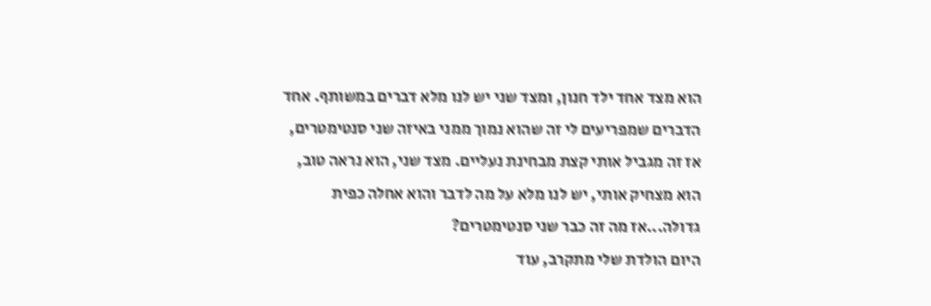הוא מצד אחד ילד חנון, ומצד שני יש לנו מלא דברים במשותף. אחד הדברים שמפריעים לי זה שהוא נמוך ממני באיזה שני סנטימטרים, אז זה מגביל אותי קצת מבחינת נעליים. מצד שני, הוא נראה טוב, הוא מצחיק אותי, יש לנו מלא על מה לדבר והוא אחלה כפית גדולה...אז מה זה כבר שני סנטימטרים?
היום הולדת שלי מתקרב, עוד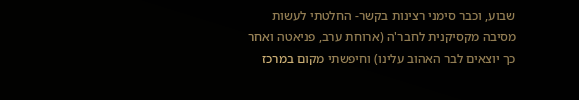שבוע, וכבר סימני רצינות בקשר- החלטתי לעשות מסיבה מקסיקנית לחבר'ה (ארוחת ערב, פניאטה ואחר כך יוצאים לבר האהוב עלינו) וחיפשתי מקום במרכז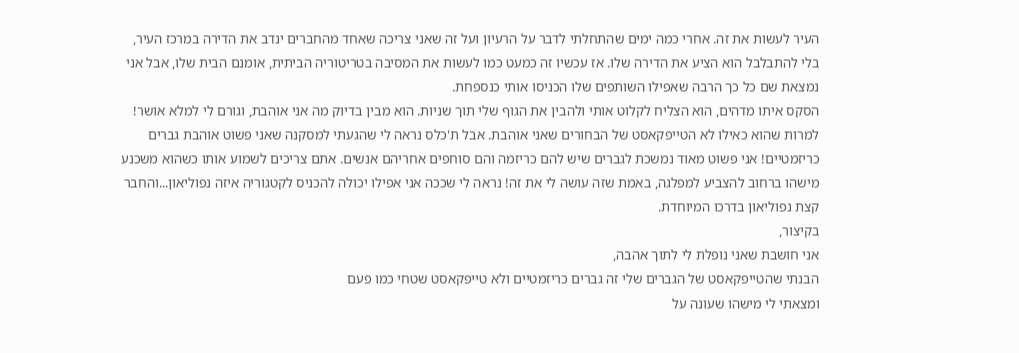העיר לעשות את זה. אחרי כמה ימים שהתחלתי לדבר על הרעיון ועל זה שאני צריכה שאחד מהחברים ינדב את הדירה במרכז העיר, בלי להתבלבל הוא הציע את הדירה שלו. אז עכשיו זה כמעט כמו לעשות את המסיבה בטריטוריה הביתית, אומנם הבית שלו, אבל אני נמצאת שם כל כך הרבה שאפילו השותפים שלו הכניסו אותי כנספחת.
הסקס איתו מדהים, הוא הצליח לקלוט אותי ולהבין את הגוף שלי תוך שניות. הוא מבין בדיוק מה אני אוהבת, וגורם לי למלא אושר! למרות שהוא כאילו לא הטייפקאסט של הבחורים שאני אוהבת. אבל ת'כלס נראה לי שהגעתי למסקנה שאני פשוט אוהבת גברים כריזמטיים! אני פשוט מאוד נמשכת לגברים שיש להם כריזמה והם סוחפים אחריהם אנשים. אתם צריכים לשמוע אותו כשהוא משכנע מישהו ברחוב להצביע למפלגה, באמת שזה עושה לי את זה! נראה לי שככה אני אפילו יכולה להכניס לקטגוריה איזה נפוליאון...והחבר קצת נפוליאון בדרכו המיוחדת.
בקיצור,
אני חושבת שאני נופלת לי לתוך אהבה,
הבנתי שהטייפקאסט של הגברים שלי זה גברים כריזמטיים ולא טייפקאסט שטחי כמו פעם
ומצאתי לי מישהו שעונה על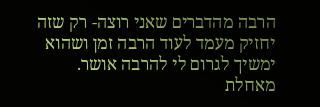הרבה מהדברים שאני רוצה- רק שזה יחזיק מעמד לעוד הרבה זמן ושהוא ימשיך לגרום לי להרבה אושר.
מאחלת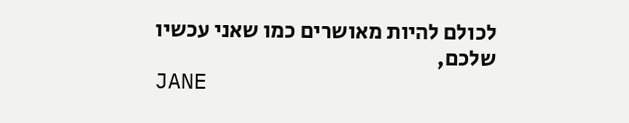לכולם להיות מאושרים כמו שאני עכשיו
שלכם,
JANE